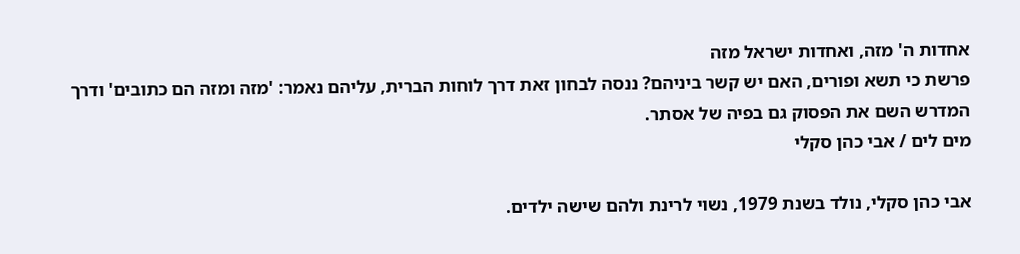אחדות ה' מזה, ואחדות ישראל מזה
פרשת כי תשא ופורים, האם יש קשר ביניהם? ננסה לבחון זאת דרך לוחות הברית, עליהם נאמר: 'מזה ומזה הם כתובים' ודרך המדרש השם את הפסוק גם בפיה של אסתר.
מים לים / אבי כהן סקלי

אבי כהן סקלי, נולד בשנת 1979, נשוי לרינת ולהם שישה ילדים.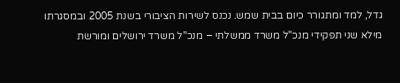גדל, למד ומתגורר כיום בבית שמש. נכנס לשירות הציבורי בשנת 2005 ובמסגרתו מילא שני תפקידי מנכ"ל משרד ממשלתי – מנכ"ל משרד ירושלים ומורשת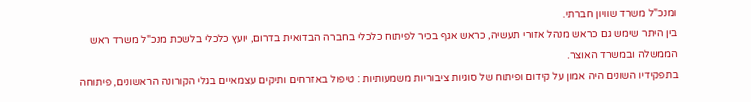ומנכ"ל משרד שוויון חברתי.
בין היתר שימש גם כראש מנהל אזורי תעשיה, כראש אגף בכיר לפיתוח כלכלי בחברה הבדואית בדרום, יועץ כלכלי בלשכת מנכ"ל משרד ראש הממשלה ובמשרד האוצר.
בתפקידיו השונים היה אמון על קידום ופיתוח של סוגיות ציבוריות משמעותיות : טיפול באזרחים ותיקים עצמאיים בגלי הקורונה הראשונים, פיתוחה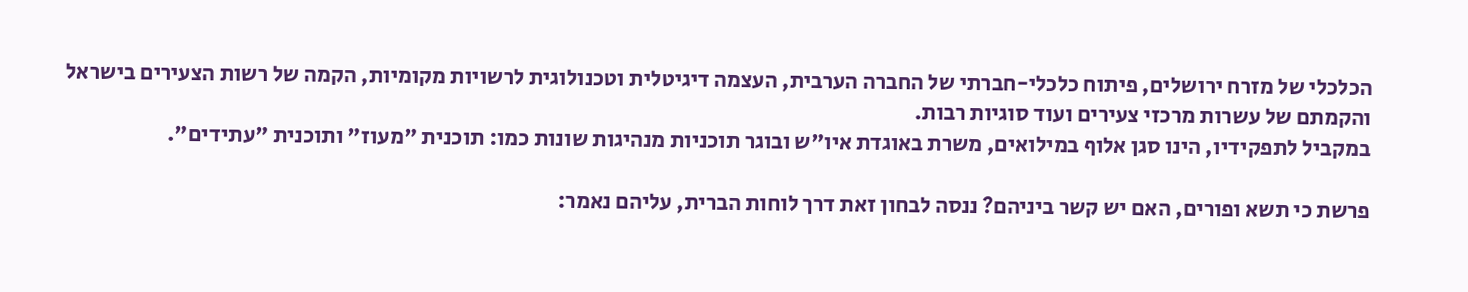הכלכלי של מזרח ירושלים, פיתוח כלכלי-חברתי של החברה הערבית, העצמה דיגיטלית וטכנולוגית לרשויות מקומיות, הקמה של רשות הצעירים בישראל והקמתם של עשרות מרכזי צעירים ועוד סוגיות רבות.
במקביל לתפקידיו, הינו סגן אלוף במילואים, משרת באוגדת איו"ש ובוגר תוכניות מנהיגות שונות כמו: תוכנית "מעוז" ותוכנית "עתידים".

פרשת כי תשא ופורים, האם יש קשר ביניהם? ננסה לבחון זאת דרך לוחות הברית, עליהם נאמר: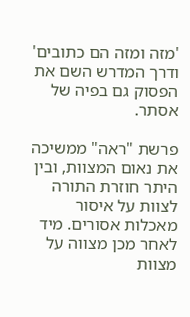'מזה ומזה הם כתובים' ודרך המדרש השם את הפסוק גם בפיה של אסתר.

פרשת "ראה" ממשיכה את נאום המצוות, ובין היתר חוזרת התורה לצוות על איסור מאכלות אסורים. מיד לאחר מכן מצווה על מצוות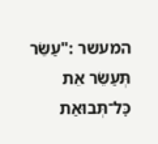המעשר :"עַשֵּׂר תְּעַשֵּׂר אֵת כׇּל־תְּבוּאַת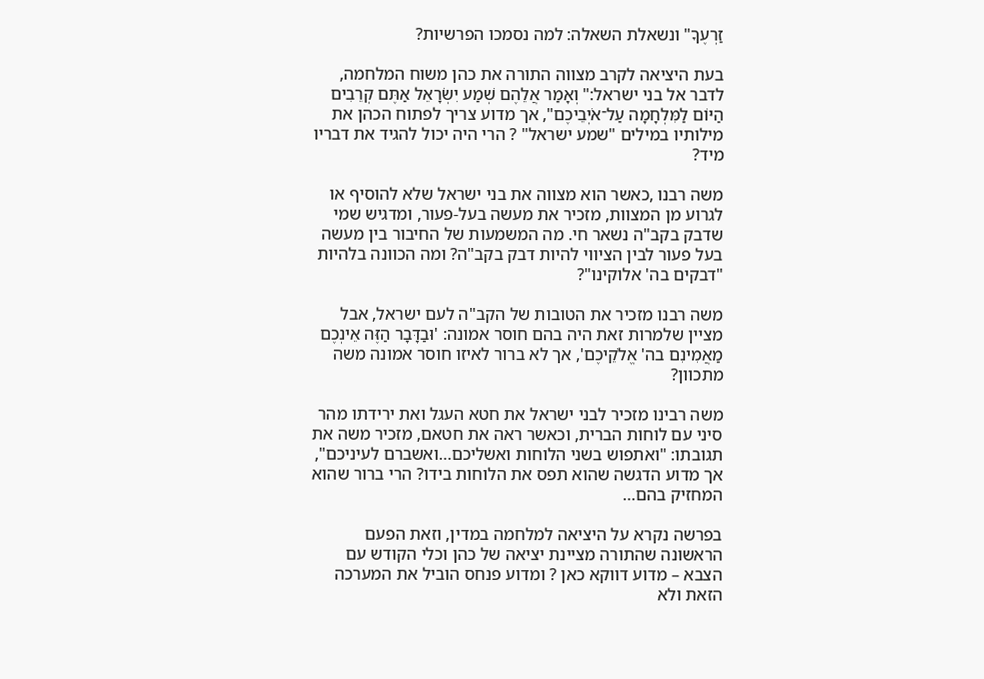זַרְעֶךָ" ונשאלת השאלה: למה נסמכו הפרשיות?

בעת היציאה לקרב מצווה התורה את כהן משוח המלחמה, לדבר אל בני ישראל:" וְאָמַר אֲלֵהֶם שְׁמַע יִשְׂרָאֵל אַתֶּם קְרֵבִים הַיּוֹם לַמִּלְחָמָה עַל־אֹיְבֵיכֶם", אך מדוע צריך לפתוח הכהן את מילותיו במילים "שמע ישראל" ? הרי היה יכול להגיד את דבריו מיד?

משה רבנו ,כאשר הוא מצווה את בני ישראל שלא להוסיף או לגרוע מן המצוות, מזכיר את מעשה בעל-פעור, ומדגיש שמי שדבק בקב"ה נשאר חי. מה המשמעות של החיבור בין מעשה בעל פעור לבין הציווי להיות דבק בקב"ה? ומה הכוונה בלהיות "דבקים בה' אלוקינו"?

משה רבנו מזכיר את הטובות של הקב"ה לעם ישראל, אבל מציין שלמרות זאת היה בהם חוסר אמונה: 'וּבַדָּבָר הַזֶּה אֵינְכֶם מַאֲמִינִם בה' אֱלֹקֵיכֶם', אך לא ברור לאיזו חוסר אמונה משה מתכוון?

משה רבינו מזכיר לבני ישראל את חטא העגל ואת ירידתו מהר סיני עם לוחות הברית, וכאשר ראה את חטאם, מזכיר משה את תגובתו: "ואתפוש בשני הלוחות ואשליכם…ואשברם לעיניכם", אך מדוע הדגשה שהוא תפס את הלוחות בידו? הרי ברור שהוא המחזיק בהם…

בפרשה נקרא על היציאה למלחמה במדין, וזאת הפעם הראשונה שהתורה מציינת יציאה של כהן וכלי הקודש עם הצבא – מדוע דווקא כאן ? ומדוע פנחס הוביל את המערכה הזאת ולא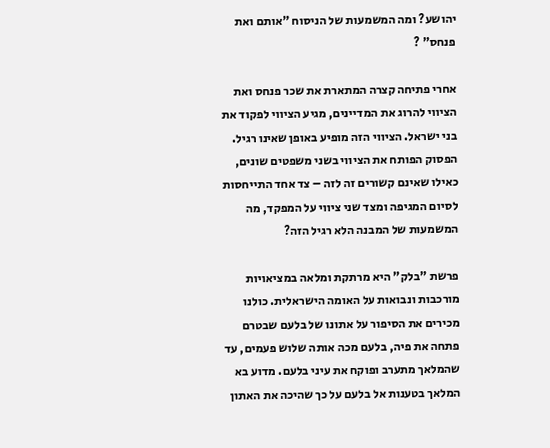יהושע? ומה המשמעות של הניסוח "אותם ואת פנחס" ?

אחרי פתיחה קצרה המתארת את שכר פנחס ואת הציווי להרוג את המדיינים, מגיע הציווי לפקוד את בני ישראל. הציווי הזה מופיע באופן שאינו רגיל. הפסוק הפותח את הציווי בשני משפטים שונים, כאילו שאינם קשורים זה לזה – צד אחד התייחסות לסיום המגיפה ומצד שני ציווי על המפקד, מה המשמעות של המבנה הלא רגיל הזה?

פרשת "בלק" היא מרתקת ומלאה במציאויות מורכבות ונבואות על האומה הישראלית. כולנו מכירים את הסיפור על אתונו של בלעם שבטרם פתחה את פיה, בלעם מכה אותה שלוש פעמים, עד שהמלאך מתערב ופוקח את עיני בלעם. מדוע בא המלאך בטענות אל בלעם על כך שהיכה את האתון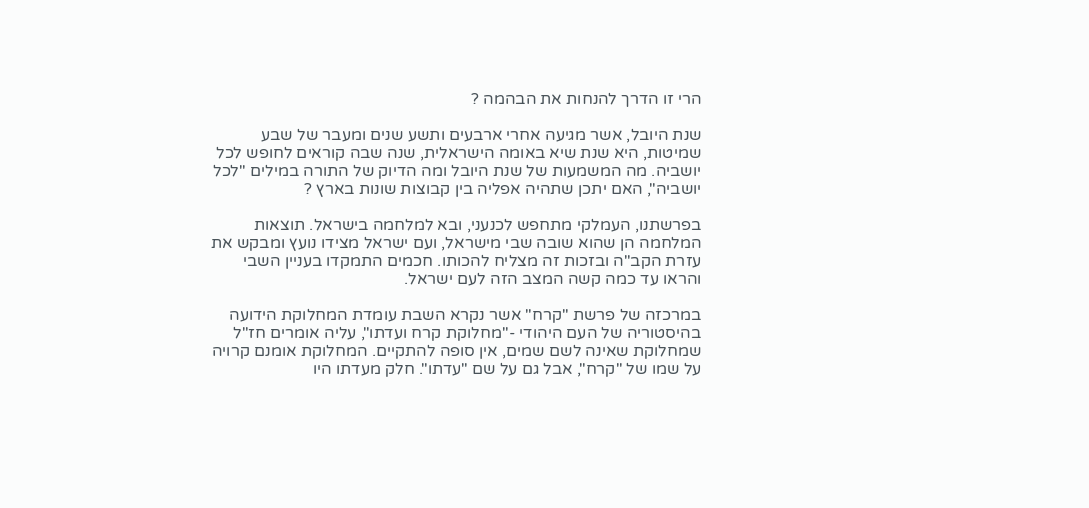הרי זו הדרך להנחות את הבהמה ?

שנת היובל, אשר מגיעה אחרי ארבעים ותשע שנים ומעבר של שבע שמיטות, היא שנת שיא באומה הישראלית, שנה שבה קוראים לחופש לכל יושביה. מה המשמעות של שנת היובל ומה הדיוק של התורה במילים "לכל יושביה", האם יתכן שתהיה אפליה בין קבוצות שונות בארץ ?

בפרשתנו, העמלקי מתחפש לכנעני, ובא למלחמה בישראל. תוצאות המלחמה הן שהוא שובה שבי מישראל, ועם ישראל מצידו נועץ ומבקש את עזרת הקב"ה ובזכות זה מצליח להכותו. חכמים התמקדו בעניין השבי והראו עד כמה קשה המצב הזה לעם ישראל.

במרכזה של פרשת "קרח" אשר נקרא השבת עומדת המחלוקת הידועה בהיסטוריה של העם היהודי -"מחלוקת קרח ועדתו", עליה אומרים חז"ל שמחלוקת שאינה לשם שמים, אין סופה להתקיים. המחלוקת אומנם קרויה על שמו של "קרח", אבל גם על שם "עדתו". חלק מעדתו היו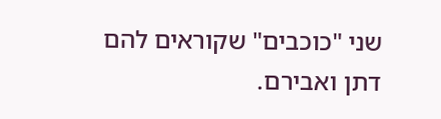שני "כוכבים" שקוראים להם דתן ואבירם.